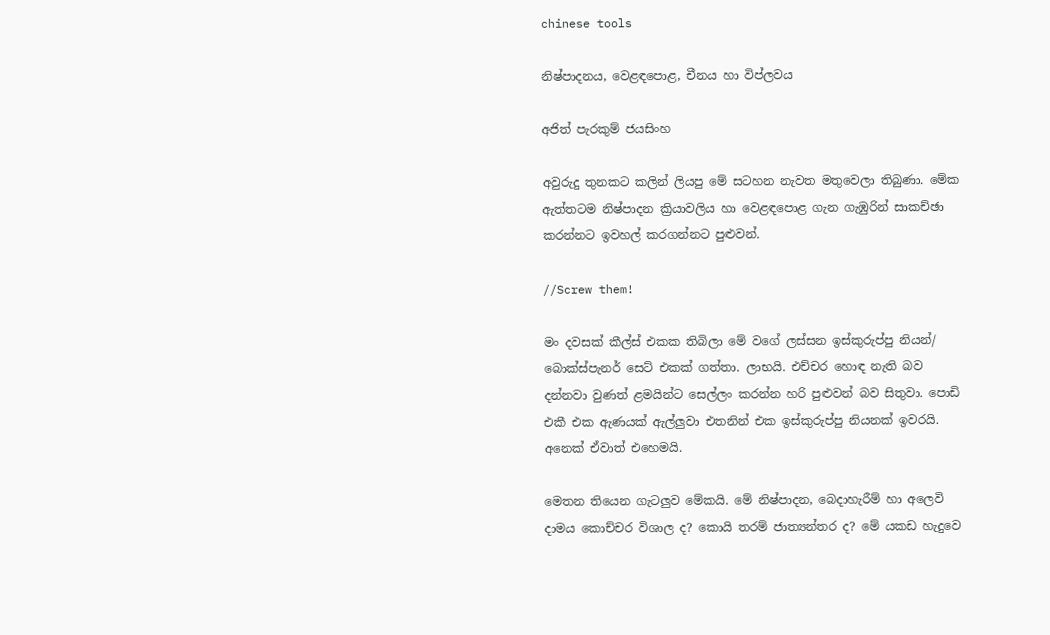chinese tools

නිෂ්පාදනය, වෙළඳපොළ, චීනය හා විප්ලවය

අජිත් පැරකුම් ජයසිංහ

අවුරුදු තුනකට කලින් ලියපු මේ සටහන නැවත මතුවෙලා තිබුණා. මේක ඇත්තටම නිෂ්පාදන ක්‍රියාවලිය හා වෙළඳපොළ ගැන ගැඹුරින් සාකච්ඡා කරන්නට ඉවහල් කරගන්නට පුළුවන්.

//Screw them!

මං දවසක් කීල්ස් එකක තිබිලා මේ වගේ ලස්සන ඉස්කුරුප්පු නියන්/ බොක්ස්පැනර් සෙට් එකක් ගත්තා. ලාභයි. එච්චර හොඳ නැති බව දන්නවා වුණත් ළමයින්ට සෙල්ලං කරන්න හරි පුළුවන් බව සිතුවා. පොඩි එකී එක ඇණයක් ඇල්ලුවා එතනින් එක ඉස්කුරුප්පු නියනක් ඉවරයි. අනෙක් ඒවාත් එහෙමයි.

මෙතන තියෙන ගැටලුව මේකයි. මේ නිෂ්පාදන, බෙදාහැරීම් හා අලෙවි දාමය කොච්චර විශාල ද? කොයි තරම් ජාත්‍යන්තර ද? මේ යකඩ හැදුවෙ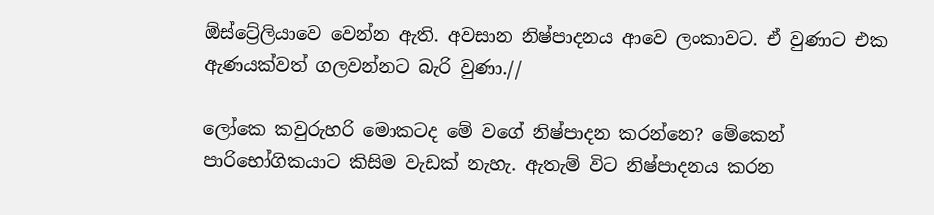ඕස්ට්‍රේලියාවෙ වෙන්න ඇති. අවසාන නිෂ්පාදනය ආවෙ ලංකාවට. ඒ වුණාට එක ඇණයක්වත් ගලවන්නට බැරි වුණා.//

ලෝකෙ කවුරුහරි මොකටද මේ වගේ නිෂ්පාදන කරන්නෙ? මේකෙන් පාරිභෝගිකයාට කිසිම වැඩක් නැහැ. ඇතැම් විට නිෂ්පාදනය කරන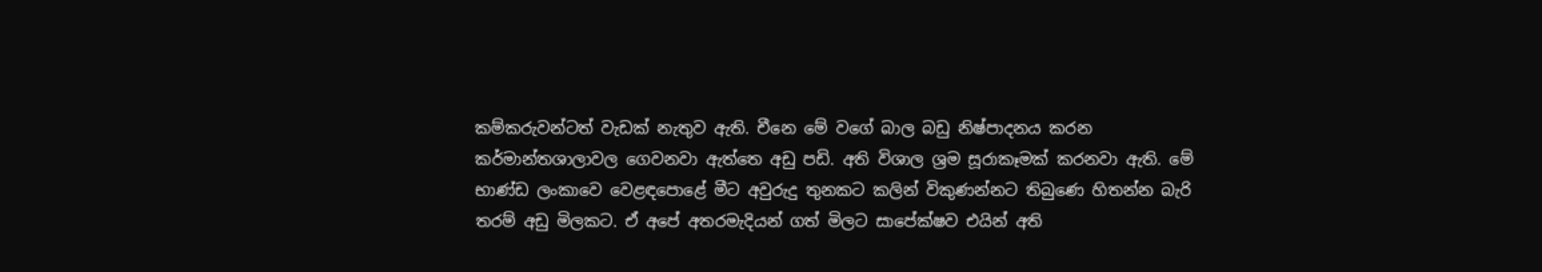කම්කරුවන්ටත් වැඩක් නැතුව ඇති. චීනෙ මේ වගේ බාල බඩු නිෂ්පාදනය කරන කර්මාන්තශාලාවල ගෙවනවා ඇත්තෙ අඩු පඩි. අති විශාල ශ්‍රම සූරාකෑමක් කරනවා ඇති. මේ භාණ්ඩ ලංකාවෙ වෙළඳපොළේ මීට අවුරුදු තුනකට කලින් විකුණන්නට තිබුණෙ හිතන්න බැරි තරම් අඩු මිලකට. ඒ අපේ අතරමැදියන් ගත් මිලට සාපේක්ෂව එයින් අති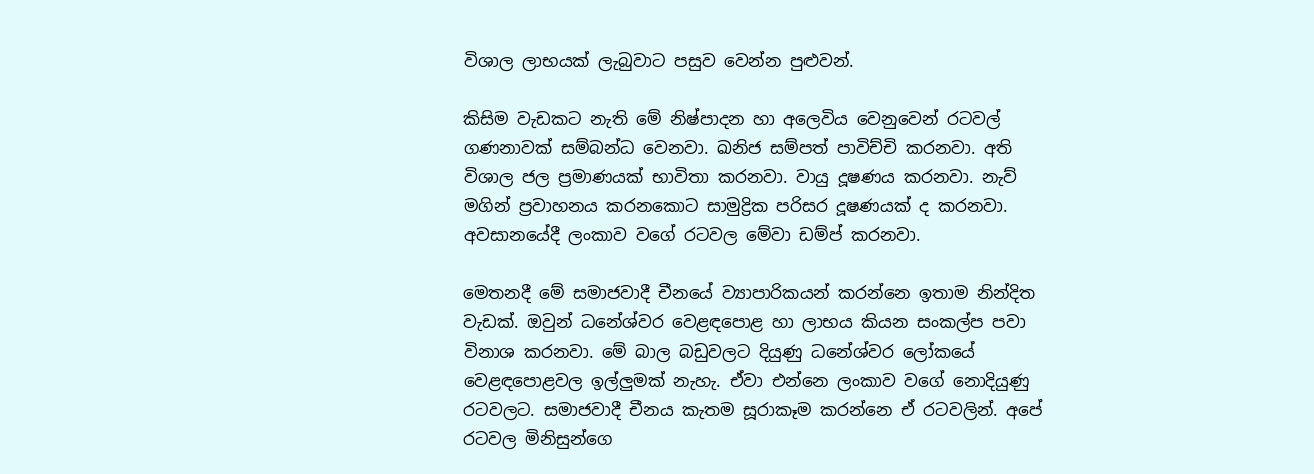විශාල ලාභයක් ලැබුවාට පසුව වෙන්න පුළුවන්.

කිසිම වැඩකට නැති මේ නිෂ්පාදන හා අලෙවිය වෙනුවෙන් රටවල් ගණනාවක් සම්බන්ධ වෙනවා. ඛනිජ සම්පත් පාවිච්චි කරනවා. අති විශාල ජල ප්‍රමාණයක් භාවිතා කරනවා. වායු දූෂණය කරනවා. නැව් මගින් ප්‍රවාහනය කරනකොට සාමුද්‍රික පරිසර දූෂණයක් ද කරනවා. අවසානයේදී ලංකාව වගේ රටවල මේවා ඩම්ප් කරනවා.

මෙතනදී මේ සමාජවාදී චීනයේ ව්‍යාපාරිකයන් කරන්නෙ ඉතාම නින්දිත වැඩක්. ඔවුන් ධනේශ්වර වෙළඳපොළ හා ලාභය කියන සංකල්ප පවා විනාශ කරනවා. මේ බාල බඩුවලට දියුණු ධනේශ්වර ලෝකයේ වෙළඳපොළවල ඉල්ලුමක් නැහැ. ඒවා එන්නෙ ලංකාව වගේ නොදියුණු රටවලට. සමාජවාදී චීනය කැතම සූරාකෑම කරන්නෙ ඒ රටවලින්. අපේ රටවල මිනිසුන්ගෙ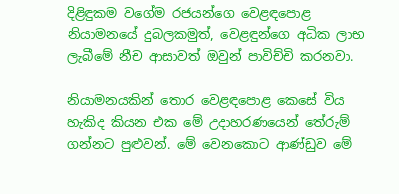දිළිඳුකම වගේම රජයන්ගෙ වෙළඳපොළ නියාමනයේ දුබලකමුත්, වෙළඳුන්ගෙ අධික ලාභ ලැබීමේ නීච ආසාවත් ඔවුන් පාවිච්චි කරනවා.

නියාමනයකින් තොර වෙළඳපොළ කෙසේ විය හැකිද කියන එක මේ උදාහරණයෙන් තේරුම් ගන්නට පුළුවන්. මේ වෙනකොට ආණ්ඩුව මේ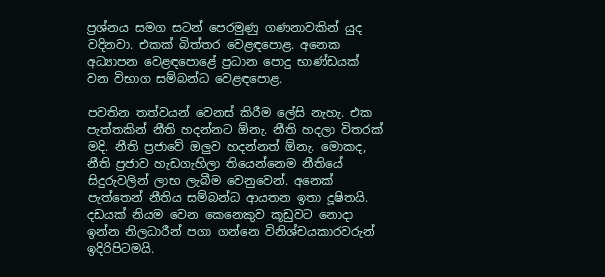ප්‍රශ්නය සමග සටන් පෙරමුණු ගණනාවකින් යුද වදිනවා. එකක් බිත්තර වෙළඳපොළ. අනෙක අධ්‍යාපන වෙළඳපොළේ ප්‍රධාන පොදු භාණ්ඩයක් වන විභාග සම්බන්ධ වෙළඳපොළ.

පවතින තත්වයන් වෙනස් කිරීම ලේසි නැහැ. එක පැත්තකින් නීති හදන්නට ඕනැ. නීති හදලා විතරක් මදි. නීති ප්‍රජාවේ ඔලුව හදන්නත් ඕනැ. මොකද, නීති ප්‍රජාව හැඩගැහිලා තියෙන්නෙම නීතියේ සිදුරුවලින් ලාභ ලැබීම වෙනුවෙන්. අනෙක් පැත්තෙන් නීතිය සම්බන්ධ ආයතන ඉතා දූෂිතයි. දඩයක් නියම වෙන කෙනෙකුව කූඩුවට නොදා ඉන්න නිලධාරීන් පගා ගන්නෙ විනිශ්චයකාරවරුන් ඉදිරිපිටමයි.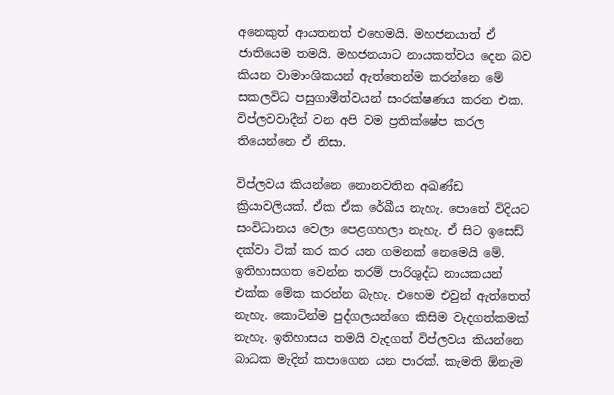අනෙකුත් ආයතනත් එහෙමයි. මහජනයාත් ඒ ජාතියෙම තමයි. මහජනයාට නායකත්වය දෙන බව කියන වාමාංශිකයන් ඇත්තෙන්ම කරන්නෙ මේ සකලවිධ පසුගාමීත්වයන් සංරක්ෂණය කරන එක. විප්ලවවාදීන් වන අපි වම ප්‍රතික්ෂේප කරල තියෙන්නෙ ඒ නිසා.

විප්ලවය කියන්නෙ නොනවතින අඛණ්ඩ ක්‍රියාවලියක්. ඒක ඒක රේඛීය නැහැ. පොතේ විදියට සංවිධානය වෙලා පෙළගහලා නැහැ. ඒ සිට ඉසෙඩ් දක්වා ටික් කර කර යන ගමනක් නෙමෙයි මේ. ඉතිහාසගත වෙන්න තරම් පාරිශුද්ධ නායකයන් එක්ක මේක කරන්න බැහැ. එහෙම එවුන් ඇත්තෙත් නැහැ. කොටින්ම පුද්ගලයන්ගෙ කිසිම වැදගත්කමක් නැහැ. ඉතිහාසය තමයි වැදගත් විප්ලවය කියන්නෙ බාධක මැදින් කපාගෙන යන පාරක්. කැමති ඕනැම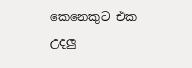කෙනෙකුට එක උදලු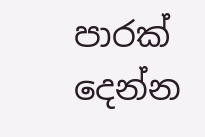පාරක් දෙන්න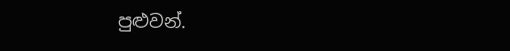පුළුවන්.